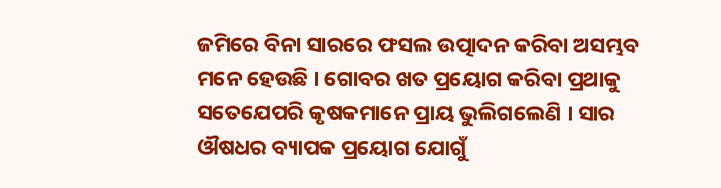ଜମିରେ ବିନା ସାରରେ ଫସଲ ଉତ୍ପାଦନ କରିବା ଅସମ୍ଭବ ମନେ ହେଉଛି । ଗୋବର ଖତ ପ୍ରୟୋଗ କରିବା ପ୍ରଥାକୁ ସତେଯେପରି କୃଷକମାନେ ପ୍ରାୟ ଭୁଲିଗଲେଣି । ସାର ଔଷଧର ବ୍ୟାପକ ପ୍ରୟୋଗ ଯୋଗୁଁ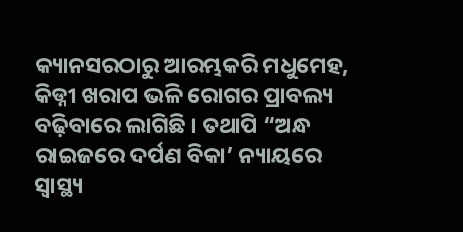କ୍ୟାନସରଠାରୁ ଆରମ୍ଭକରି ମଧୁମେହ, କିଡ୍ନୀ ଖରାପ ଭଳି ରୋଗର ପ୍ରାବଲ୍ୟ ବଢ଼ିବାରେ ଲାଗିଛି । ତଥାପି “ଅନ୍ଧ ରାଇଜରେ ଦର୍ପଣ ବିକା’ ନ୍ୟାୟରେ ସ୍ୱାସ୍ଥ୍ୟ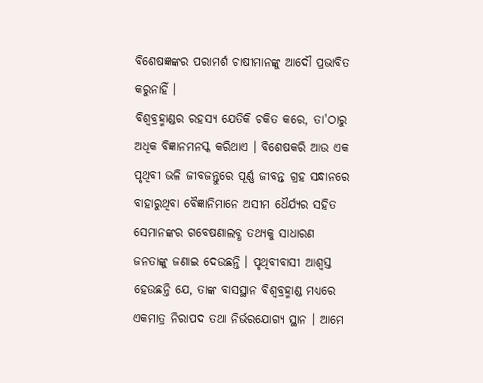ବିଶେଷଜ୍ଞଙ୍କର ପରାମର୍ଶ ଚାଷୀମାନଙ୍କୁ ଆଦୌ ପ୍ରଭାବିତ କରୁନାହିଁ ।
ବିଶ୍ୱବ୍ରହ୍ମାଣ୍ଡର ରହସ୍ୟ ଯେତିକି ଚକିତ କରେ, ତା'ଠାରୁ ଅଧିକ ବିଜ୍ଞାନମନସ୍କ କରିଥାଏ । ବିଶେଷକରି ଆଉ ଏକ ପୃଥିବୀ ଭଳି ଜୀବଜନ୍ତୁରେ ପୂର୍ଣ୍ଣ ଜୀବନ୍ତ ଗ୍ରହ ସନ୍ଧାନରେ ବାହାରୁଥିବା ବୈଜ୍ଞାନିମାନେ ଅସୀମ ଧୈର୍ଯ୍ୟର ସହିତ ସେମାନଙ୍କର ଗବେଷଣାଲବ୍ଧ ତଥ୍ୟକୁ ସାଧାରଣ ଜନତାଙ୍କୁ ଜଣାଇ ଦେଉଛନ୍ତି । ପୃଥିବୀବାସୀ ଆଶ୍ୱସ୍ତ ହେଉଛନ୍ତି ଯେ, ତାଙ୍କ ବାସସ୍ଥାନ ବିଶ୍ୱବ୍ରହ୍ମାଣ୍ଡ ମଧ୍ୟରେ ଏକମାତ୍ର ନିରାପଦ ତଥା ନିର୍ଭରଯୋଗ୍ୟ ସ୍ଥାନ । ଆମେ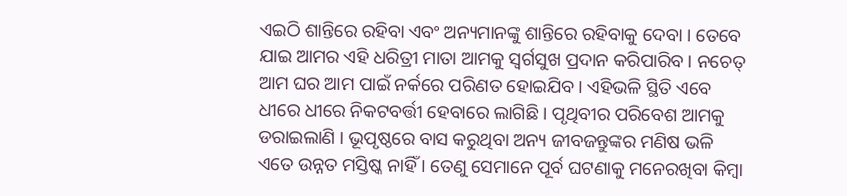ଏଇଠି ଶାନ୍ତିରେ ରହିବା ଏବଂ ଅନ୍ୟମାନଙ୍କୁ ଶାନ୍ତିରେ ରହିବାକୁ ଦେବା । ତେବେ ଯାଇ ଆମର ଏହି ଧରିତ୍ରୀ ମାତା ଆମକୁ ସ୍ୱର୍ଗସୁଖ ପ୍ରଦାନ କରିପାରିବ । ନଚେତ୍ ଆମ ଘର ଆମ ପାଇଁ ନର୍କରେ ପରିଣତ ହୋଇଯିବ । ଏହିଭଳି ସ୍ଥିତି ଏବେ ଧୀରେ ଧୀରେ ନିକଟବର୍ତ୍ତୀ ହେବାରେ ଲାଗିଛି । ପୃଥିବୀର ପରିବେଶ ଆମକୁ ଡରାଇଲାଣି । ଭୂପୃଷ୍ଠରେ ବାସ କରୁଥିବା ଅନ୍ୟ ଜୀବଜନ୍ତୁଙ୍କର ମଣିଷ ଭଳି ଏତେ ଉନ୍ନତ ମସ୍ତିଷ୍କ ନାହିଁ । ତେଣୁ ସେମାନେ ପୂର୍ବ ଘଟଣାକୁ ମନେରଖିବା କିମ୍ବା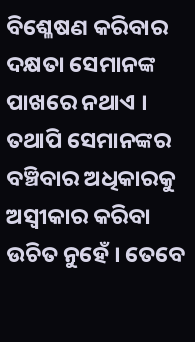ବିଶ୍ଳେଷଣ କରିବାର ଦକ୍ଷତା ସେମାନଙ୍କ ପାଖରେ ନଥାଏ । ତଥାପି ସେମାନଙ୍କର ବଞ୍ଚିବାର ଅଧିକାରକୁ ଅସ୍ୱୀକାର କରିବା ଉଚିତ ନୁହେଁ । ତେବେ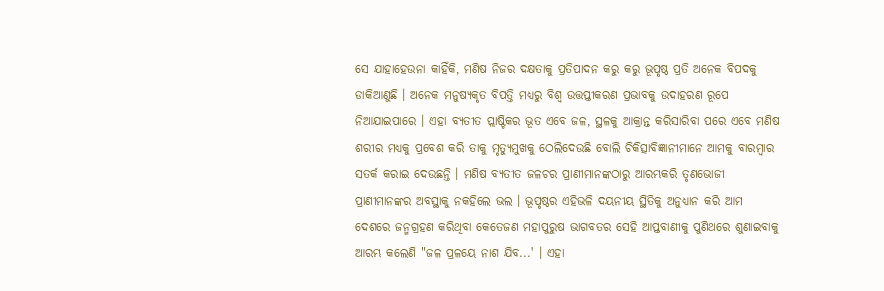ସେ ଯାହାହେଉନା କାହିଁକି, ମଣିଷ ନିଜର ଦକ୍ଷତାକୁ ପ୍ରତିପାଦନ କରୁ କରୁ ଭୂପୃଷ୍ଠ ପ୍ରତି ଅନେକ ବିପଦକୁ ଡାକିଆଣୁଛି । ଅନେକ ମନୁଷ୍ୟକୃତ ବିପତ୍ତି ମଧ୍ୟରୁ ବିଶ୍ୱ ଉତ୍ତପ୍ତୀକରଣ ପ୍ରଭାବକୁ ଉଦାହରଣ ରୂପେ ନିଆଯାଇପାରେ । ଏହା ବ୍ୟତୀତ ପ୍ଲାଷ୍ଟିକର ଭୂତ ଏବେ ଜଳ, ସ୍ଥଳକୁ ଆକ୍ରାନ୍ତ କରିସାରିବା ପରେ ଏବେ ମଣିଷ ଶରୀର ମଧ୍ୟକୁ ପ୍ରବେଶ କରି ତାକୁ ମୃତ୍ୟୁମୁଖକୁ ଠେଲିଦେଉଛି ବୋଲି ଚିକିତ୍ସାବିଜ୍ଞାନୀମାନେ ଆମକୁ ବାରମ୍ବାର ସତର୍କ କରାଇ ଦେଉଛନ୍ତି । ମଣିଷ ବ୍ୟତୀତ ଜଳଚର ପ୍ରାଣୀମାନଙ୍କଠାରୁ ଆରମ୍ଭକରି ତୃଣଭୋଜୀ ପ୍ରାଣୀମାନଙ୍କର ଅବସ୍ଥାକୁ ନକହିଲେ ଭଲ । ଭୂପୃଷ୍ଠର ଏହିଭଳି ଦୟନୀୟ ସ୍ଥିତିକୁ ଅନୁଧ୍ୟାନ କରି ଆମ ଦେଶରେ ଜନ୍ମଗ୍ରହଣ କରିଥିବା କେତେଜଣ ମହାପୁରୁଷ ଭାଗବତର ସେହି ଆପ୍ତବାଣୀକୁ ପୁଣିଥରେ ଶୁଣାଇବାକୁ ଆରମ୍ଭ କଲେଣି "ଜଳ ପ୍ରଳୟେ ନାଶ ଯିବ...' । ଏହା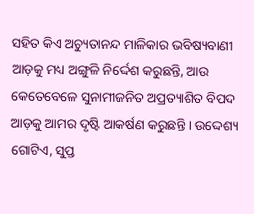ସହିତ କିଏ ଅଚ୍ୟୁତାନନ୍ଦ ମାଳିକାର ଭବିଷ୍ୟବାଣୀ ଆଡ଼କୁ ମଧ୍ୟ ଅଙ୍ଗୁଳି ନିର୍ଦ୍ଦେଶ କରୁଛନ୍ତି, ଆଉ କେତେବେଳେ ସୁନାମୀଜନିତ ଅପ୍ରତ୍ୟାଶିତ ବିପଦ ଆଡ଼କୁ ଆମର ଦୃଷ୍ଟି ଆକର୍ଷଣ କରୁଛନ୍ତି । ଉଦ୍ଦେଶ୍ୟ ଗୋଟିଏ, ସୁପ୍ତ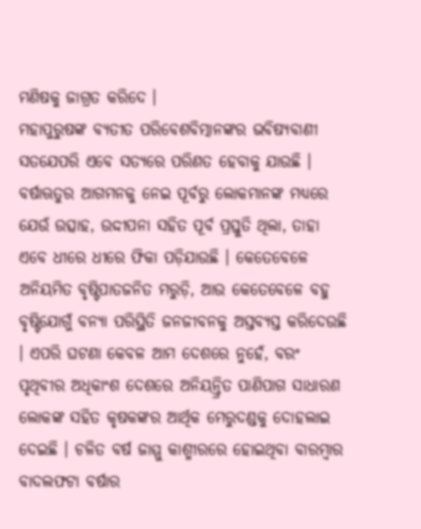ମଣିଷକୁ ଜାଗ୍ରତ କରିଦେ ।
ମହାପୁରୁଷଙ୍କ ବ୍ୟତୀତ ପରିବେଶବିତ୍ମାନଙ୍କର ଭବିଷ୍ୟବାଣୀ ସତଯେପରି ଏବେ ସତ୍ୟରେ ପରିଣତ ହେବାକୁ ଯାଉଛି । ବର୍ଷାଋତୁର ଆଗମନକୁ ନେଇ ପୂର୍ବରୁ ଲୋକମାନଙ୍କ ମଧ୍ୟରେ ଯେଉଁ ଉତ୍ସାହ, ଉଦ୍ଦୀପନା ସହିତ ପୂର୍ବ ପ୍ରସ୍ତୁତି ଥିଲା, ତାହା ଏବେ ଧୀରେ ଧୀରେ ଫିକା ପଡ଼ିଯାଉଛି । କେତେବେଳେ ଅନିୟମିତ ବୃଷ୍ଟିପାତଜନିତ ମରୁଡ଼ି, ଆଉ କେତେବେଳେ ବହୁ ବୃଷ୍ଟିଯୋଗୁଁ ବନ୍ୟା ପରିସ୍ଥିତି ଜନଜୀବନକୁ ଅସ୍ତବ୍ୟସ୍ତ କରିଦେଉଛି । ଏପରି ଘଟଣା କେବଳ ଆମ ଦେଶରେ ନୁହେଁ, ବରଂ ପୃଥିବୀର ଅଧିକାଂଶ ଦେଶରେ ଅନିୟନ୍ତ୍ରିତ ପାଣିପାଗ ସାଧାରଣ ଲୋକଙ୍କ ସହିତ କୃଷକଙ୍କର ଆର୍ଥିକ ମେରୁଦଣ୍ଡକୁ ଦୋହଲାଇ ଦେଇଛି । ଚଳିତ ବର୍ଷ ଜାମ୍ମୁ କାଶ୍ମୀରରେ ହୋଇଥିବା ବାରମ୍ବାର ବାଦଲଫଟା ବର୍ଷାର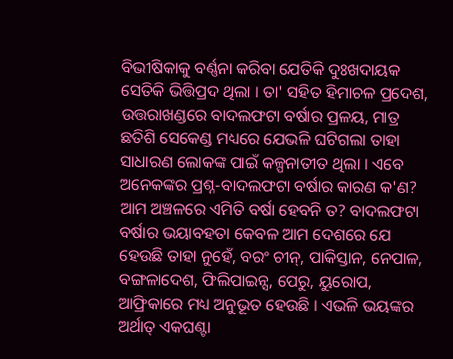ବିଭୀଷିକାକୁ ବର୍ଣ୍ଣନା କରିବା ଯେତିକି ଦୁଃଖଦାୟକ ସେତିକି ଭିତ୍ତିପ୍ରଦ ଥିଲା । ତା' ସହିତ ହିମାଚଳ ପ୍ରଦେଶ, ଉତ୍ତରାଖଣ୍ଡରେ ବାଦଲଫଟା ବର୍ଷାର ପ୍ରଳୟ, ମାତ୍ର ଛତିଶି ସେକେଣ୍ଡ ମଧ୍ୟରେ ଯେଭଳି ଘଟିଗଲା ତାହା ସାଧାରଣ ଲୋକଙ୍କ ପାଇଁ କଳ୍ପନାତୀତ ଥିଲା । ଏବେ ଅନେକଙ୍କର ପ୍ରଶ୍ନ-ବାଦଲଫଟା ବର୍ଷାର କାରଣ କ'ଣ? ଆମ ଅଞ୍ଚଳରେ ଏମିତି ବର୍ଷା ହେବନି ତ? ବାଦଲଫଟା ବର୍ଷାର ଭୟାବହତା କେବଳ ଆମ ଦେଶରେ ଯେ ହେଉଛି ତାହା ନୁହେଁ, ବରଂ ଚୀନ୍, ପାକିସ୍ତାନ, ନେପାଳ, ବଙ୍ଗଳାଦେଶ, ଫିଲିପାଇନ୍ସ, ପେରୁ, ୟୁରୋପ, ଆଫ୍ରିକାରେ ମଧ୍ୟ ଅନୁଭୂତ ହେଉଛି । ଏଭଳି ଭୟଙ୍କର ଅର୍ଥାତ୍ ଏକଘଣ୍ଟା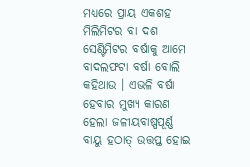ମଧ୍ୟରେ ପ୍ରାୟ ଏକଶହ ମିଲିମିଟର ବା ଦଶ ସେଣ୍ଟିମିଟର ବର୍ଷାକୁ ଆମେ ବାଦଲଫଟା ବର୍ଷା ବୋଲି କହିଥାଉ । ଏଭଳି ବର୍ଷା ହେବାର ମୁଖ୍ୟ କାରଣ ହେଲା ଜଳୀୟବାଷ୍ପପୂର୍ଣ୍ଣ ବାୟୁ ହଠାତ୍ ଉତ୍ତପ୍ତ ହୋଇ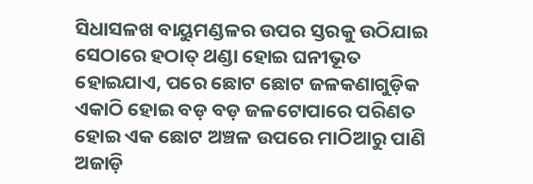ସିଧାସଳଖ ବାୟୁମଣ୍ଡଳର ଉପର ସ୍ତରକୁ ଉଠିଯାଇ ସେଠାରେ ହଠାତ୍ ଥଣ୍ଡା ହୋଇ ଘନୀଭୂତ ହୋଇଯାଏ, ପରେ ଛୋଟ ଛୋଟ ଜଳକଣାଗୁଡ଼ିକ ଏକାଠି ହୋଇ ବଡ଼ ବଡ଼ ଜଳଟୋପାରେ ପରିଣତ ହୋଇ ଏକ ଛୋଟ ଅଞ୍ଚଳ ଉପରେ ମାଠିଆରୁ ପାଣି ଅଜାଡ଼ି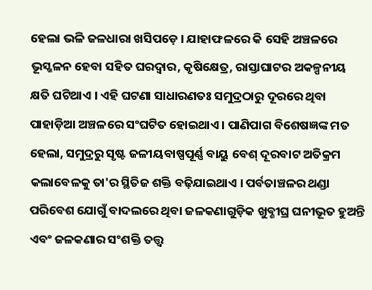ହେଲା ଭଳି ଜଳଧାରା ଖସିପଡ଼େ । ଯାହାଫଳରେ କି ସେହି ଅଞ୍ଚଳରେ ଭୂସ୍ଖଳନ ହେବା ସହିତ ଘରଦ୍ୱାର, କୃଷିକ୍ଷେତ୍ର, ରାସ୍ତାଘାଟର ଅକଳ୍ପନୀୟ କ୍ଷତି ଘଟିଥାଏ । ଏହି ଘଟଣା ସାଧାରଣତଃ ସମୁଦ୍ରଠାରୁ ଦୂରରେ ଥିବା ପାହାଡ଼ିଆ ଅଞ୍ଚଳରେ ସଂଘଟିତ ହୋଇଥାଏ । ପାଣିପାଗ ବିଶେଷଜ୍ଞଙ୍କ ମତ ହେଲା, ସମୁଦ୍ରରୁ ସୃଷ୍ଟ ଜଳୀୟବାଷ୍ପପୂର୍ଣ୍ଣ ବାୟୁ ବେଶ୍ ଦୂରବାଟ ଅତିକ୍ରମ କଲାବେଳକୁ ତା'ର ସ୍ଥିତିଜ ଶକ୍ତି ବଢ଼ିଯାଇଥାଏ । ପର୍ବତାଞ୍ଚଳର ଥଣ୍ଡା ପରିବେଶ ଯୋଗୁଁ ବାଦଲରେ ଥିବା ଜଳକଣାଗୁଡ଼ିକ ଖୁବ୍ଶୀଘ୍ର ଘନୀଭୂତ ହୁଅନ୍ତି ଏବଂ ଜଳକଣାର ସଂଶକ୍ତି ତତ୍ତ୍ୱ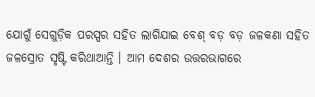ଯୋଗୁଁ ସେଗୁଡ଼ିକ ପରସ୍ପର ସହିତ ଲାଗିଯାଇ ବେଶ୍ ବଡ଼ ବଡ଼ ଜଳକଣା ସହିତ ଜଳସ୍ରୋତ ସୃଷ୍ଟି କରିଥାଆନ୍ତି । ଆମ ଦେଶର ଉତ୍ତରଭାଗରେ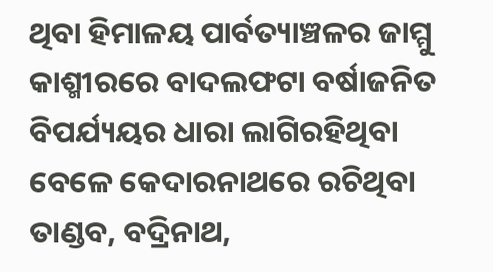ଥିବା ହିମାଳୟ ପାର୍ବତ୍ୟାଞ୍ଚଳର ଜାମ୍ମୁ କାଶ୍ମୀରରେ ବାଦଲଫଟା ବର୍ଷାଜନିତ ବିପର୍ଯ୍ୟୟର ଧାରା ଲାଗିରହିଥିବା ବେଳେ କେଦାରନାଥରେ ରଚିଥିବା ତାଣ୍ଡବ, ବଦ୍ରିନାଥ,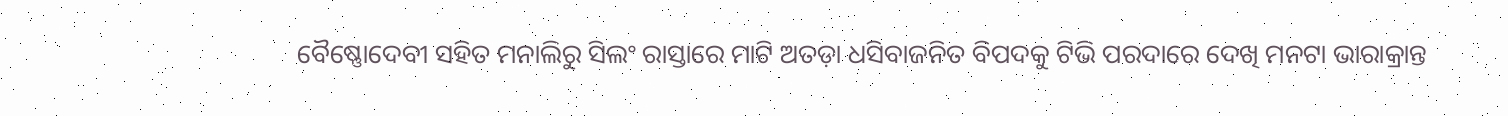ବୈଷ୍ଣୋଦେବୀ ସହିତ ମନାଲିରୁ ସିଲଂ ରାସ୍ତାରେ ମାଟି ଅତଡ଼ା ଧସିବାଜନିତ ବିପଦକୁ ଟିଭି ପରଦାରେ ଦେଖି ମନଟା ଭାରାକ୍ରାନ୍ତ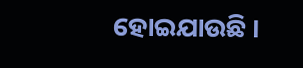ହୋଇଯାଉଛି ।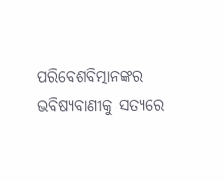ପରିବେଶବିତ୍ମାନଙ୍କର ଭବିଷ୍ୟବାଣୀକୁ ସତ୍ୟରେ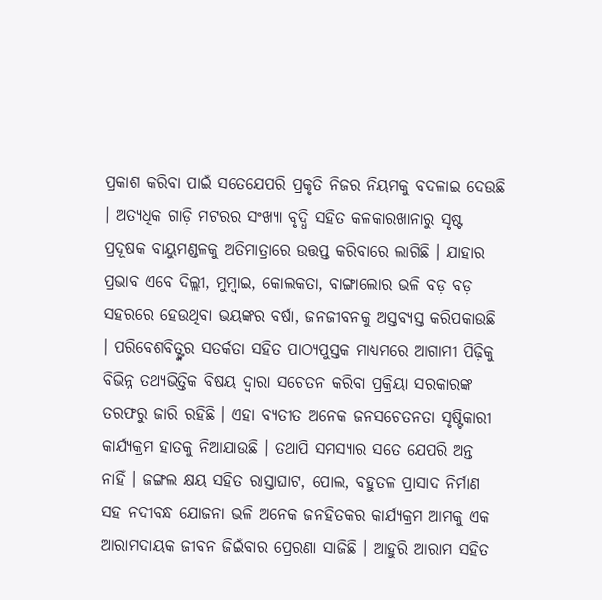ପ୍ରକାଶ କରିବା ପାଇଁ ସତେଯେପରି ପ୍ରକୃତି ନିଜର ନିୟମକୁ ବଦଳାଇ ଦେଉଛି । ଅତ୍ୟଧିକ ଗାଡ଼ି ମଟରର ସଂଖ୍ୟା ବୃଦ୍ଧି ସହିତ କଳକାରଖାନାରୁ ସୃଷ୍ଟ ପ୍ରଦୂଷକ ବାୟୁମଣ୍ଡଳକୁ ଅତିମାତ୍ରାରେ ଉତ୍ତପ୍ତ କରିବାରେ ଲାଗିଛି । ଯାହାର ପ୍ରଭାବ ଏବେ ଦିଲ୍ଲୀ, ମୁମ୍ବାଇ, କୋଲକତା, ବାଙ୍ଗାଲୋର ଭଳି ବଡ଼ ବଡ଼ ସହରରେ ହେଉଥିବା ଭୟଙ୍କର ବର୍ଷା, ଜନଜୀବନକୁ ଅସ୍ତବ୍ୟସ୍ତ କରିପକାଉଛି । ପରିବେଶବିତ୍ଙ୍କର ସତର୍କତା ସହିତ ପାଠ୍ୟପୁସ୍ତକ ମାଧ୍ୟମରେ ଆଗାମୀ ପିଢ଼ିକୁ ବିଭିନ୍ନ ତଥ୍ୟଭିତ୍ତିକ ବିଷୟ ଦ୍ୱାରା ସଚେତନ କରିବା ପ୍ରକ୍ରିୟା ସରକାରଙ୍କ ତରଫରୁ ଜାରି ରହିଛି । ଏହା ବ୍ୟତୀତ ଅନେକ ଜନସଚେତନତା ସୃଷ୍ଟିକାରୀ କାର୍ଯ୍ୟକ୍ରମ ହାତକୁ ନିଆଯାଉଛି । ତଥାପି ସମସ୍ୟାର ସତେ ଯେପରି ଅନ୍ତ ନାହିଁ । ଜଙ୍ଗଲ କ୍ଷୟ ସହିତ ରାସ୍ତାଘାଟ, ପୋଲ, ବହୁତଳ ପ୍ରାସାଦ ନିର୍ମାଣ ସହ ନଦୀବନ୍ଧ ଯୋଜନା ଭଳି ଅନେକ ଜନହିତକର କାର୍ଯ୍ୟକ୍ରମ ଆମକୁ ଏକ ଆରାମଦାୟକ ଜୀବନ ଜିଇଁବାର ପ୍ରେରଣା ସାଜିଛି । ଆହୁରି ଆରାମ ସହିତ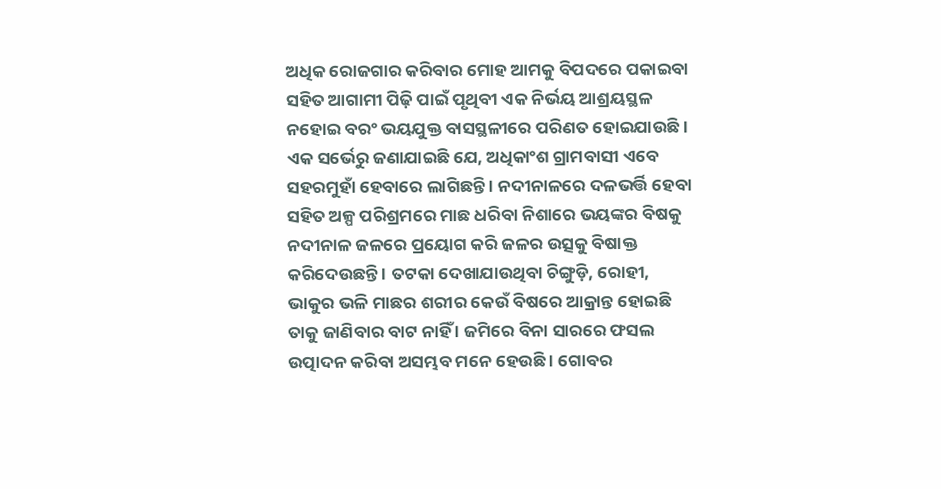ଅଧିକ ରୋଜଗାର କରିବାର ମୋହ ଆମକୁ ବିପଦରେ ପକାଇବା ସହିତ ଆଗାମୀ ପିଢ଼ି ପାଇଁ ପୃଥିବୀ ଏକ ନିର୍ଭୟ ଆଶ୍ରୟସ୍ଥଳ ନହୋଇ ବରଂ ଭୟଯୁକ୍ତ ବାସସ୍ଥଳୀରେ ପରିଣତ ହୋଇଯାଉଛି ।
ଏକ ସର୍ଭେରୁ ଜଣାଯାଇଛି ଯେ, ଅଧିକାଂଶ ଗ୍ରାମବାସୀ ଏବେ ସହରମୁହାଁ ହେବାରେ ଲାଗିଛନ୍ତି । ନଦୀନାଳରେ ଦଳଭର୍ତ୍ତି ହେବା ସହିତ ଅଳ୍ପ ପରିଶ୍ରମରେ ମାଛ ଧରିବା ନିଶାରେ ଭୟଙ୍କର ବିଷକୁ ନଦୀନାଳ ଜଳରେ ପ୍ରୟୋଗ କରି ଜଳର ଉତ୍ସକୁ ବିଷାକ୍ତ କରିଦେଉଛନ୍ତି । ତଟକା ଦେଖାଯାଉଥିବା ଚିଙ୍ଗୁଡ଼ି, ରୋହୀ, ଭାକୁର ଭଳି ମାଛର ଶରୀର କେଉଁ ବିଷରେ ଆକ୍ରାନ୍ତ ହୋଇଛି ତାକୁ ଜାଣିବାର ବାଟ ନାହିଁ । ଜମିରେ ବିନା ସାରରେ ଫସଲ ଉତ୍ପାଦନ କରିବା ଅସମ୍ଭବ ମନେ ହେଉଛି । ଗୋବର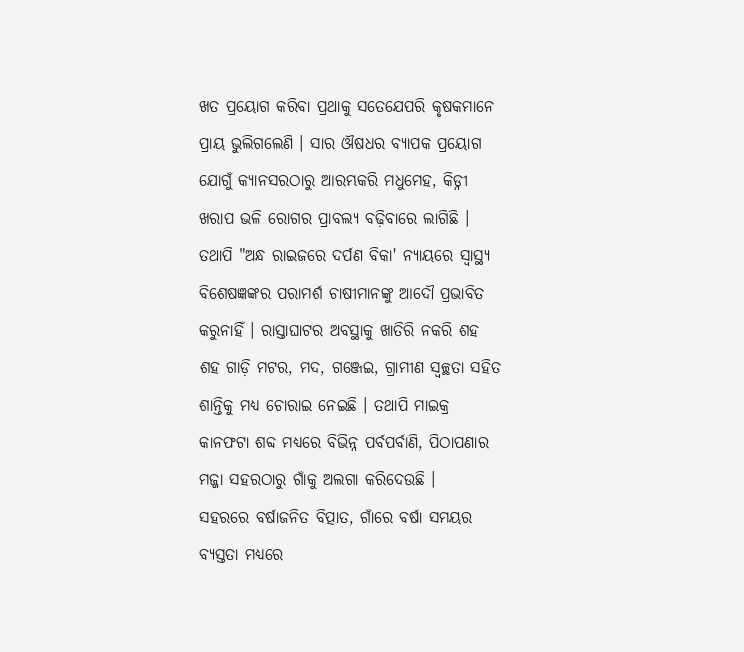ଖତ ପ୍ରୟୋଗ କରିବା ପ୍ରଥାକୁ ସତେଯେପରି କୃଷକମାନେ ପ୍ରାୟ ଭୁଲିଗଲେଣି । ସାର ଔଷଧର ବ୍ୟାପକ ପ୍ରୟୋଗ ଯୋଗୁଁ କ୍ୟାନସରଠାରୁ ଆରମ୍ଭକରି ମଧୁମେହ, କିଡ୍ନୀ ଖରାପ ଭଳି ରୋଗର ପ୍ରାବଲ୍ୟ ବଢ଼ିବାରେ ଲାଗିଛି । ତଥାପି "ଅନ୍ଧ ରାଇଜରେ ଦର୍ପଣ ବିକା' ନ୍ୟାୟରେ ସ୍ୱାସ୍ଥ୍ୟ ବିଶେଷଜ୍ଞଙ୍କର ପରାମର୍ଶ ଚାଷୀମାନଙ୍କୁ ଆଦୌ ପ୍ରଭାବିତ କରୁନାହିଁ । ରାସ୍ତାଘାଟର ଅବସ୍ଥାକୁ ଖାତିରି ନକରି ଶହ ଶହ ଗାଡ଼ି ମଟର, ମଦ, ଗଞ୍ଜେଇ, ଗ୍ରାମୀଣ ସ୍ୱଚ୍ଛତା ସହିତ ଶାନ୍ତିକୁ ମଧ୍ୟ ଚୋରାଇ ନେଇଛି । ତଥାପି ମାଇକ୍ର କାନଫଟା ଶବ୍ଦ ମଧ୍ୟରେ ବିଭିନ୍ନ ପର୍ବପର୍ବାଣି, ପିଠାପଣାର ମଜ୍ଜା ସହରଠାରୁ ଗାଁକୁ ଅଲଗା କରିଦେଉଛି ।
ସହରରେ ବର୍ଷାଜନିତ ବିତ୍ପାତ, ଗାଁରେ ବର୍ଷା ସମୟର ବ୍ୟସ୍ତତା ମଧ୍ୟରେ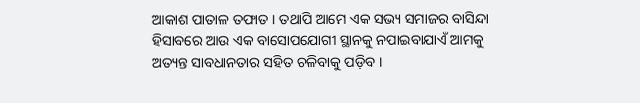ଆକାଶ ପାତାଳ ତଫାତ । ତଥାପି ଆମେ ଏକ ସଭ୍ୟ ସମାଜର ବାସିନ୍ଦା ହିସାବରେ ଆଉ ଏକ ବାସୋପଯୋଗୀ ସ୍ଥାନକୁ ନପାଇବାଯାଏଁ ଆମକୁ ଅତ୍ୟନ୍ତ ସାବଧାନତାର ସହିତ ଚଳିବାକୁ ପଡ଼ିବ ।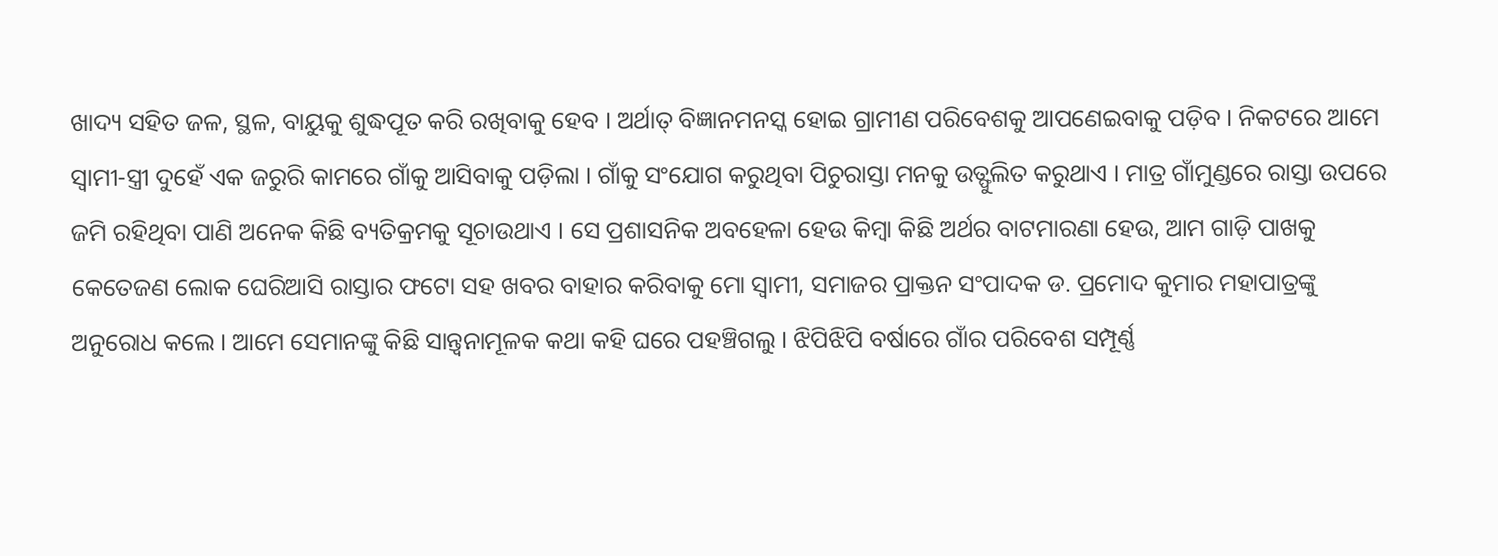ଖାଦ୍ୟ ସହିତ ଜଳ, ସ୍ଥଳ, ବାୟୁକୁ ଶୁଦ୍ଧପୂତ କରି ରଖିବାକୁ ହେବ । ଅର୍ଥାତ୍ ବିଜ୍ଞାନମନସ୍କ ହୋଇ ଗ୍ରାମୀଣ ପରିବେଶକୁ ଆପଣେଇବାକୁ ପଡ଼ିବ । ନିକଟରେ ଆମେ ସ୍ୱାମୀ-ସ୍ତ୍ରୀ ଦୁହେଁ ଏକ ଜରୁରି କାମରେ ଗାଁକୁ ଆସିବାକୁ ପଡ଼ିଲା । ଗାଁକୁ ସଂଯୋଗ କରୁଥିବା ପିଚୁରାସ୍ତା ମନକୁ ଉତ୍ଫୁଲିତ କରୁଥାଏ । ମାତ୍ର ଗାଁମୁଣ୍ଡରେ ରାସ୍ତା ଉପରେ ଜମି ରହିଥିବା ପାଣି ଅନେକ କିଛି ବ୍ୟତିକ୍ରମକୁ ସୂଚାଉଥାଏ । ସେ ପ୍ରଶାସନିକ ଅବହେଳା ହେଉ କିମ୍ବା କିଛି ଅର୍ଥର ବାଟମାରଣା ହେଉ, ଆମ ଗାଡ଼ି ପାଖକୁ କେତେଜଣ ଲୋକ ଘେରିଆସି ରାସ୍ତାର ଫଟୋ ସହ ଖବର ବାହାର କରିବାକୁ ମୋ ସ୍ୱାମୀ, ସମାଜର ପ୍ରାକ୍ତନ ସଂପାଦକ ଡ. ପ୍ରମୋଦ କୁମାର ମହାପାତ୍ରଙ୍କୁ ଅନୁରୋଧ କଲେ । ଆମେ ସେମାନଙ୍କୁ କିଛି ସାନ୍ତ୍ୱନାମୂଳକ କଥା କହି ଘରେ ପହଞ୍ଚିଗଲୁ । ଝିପିଝିପି ବର୍ଷାରେ ଗାଁର ପରିବେଶ ସମ୍ପୂର୍ଣ୍ଣ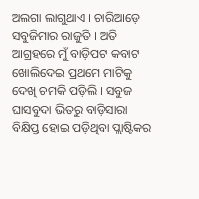ଅଲଗା ଲାଗୁଥାଏ । ଚାରିଆଡ଼େ ସବୁଜିମାର ରାଜୁତି । ଅତି ଆଗ୍ରହରେ ମୁଁ ବାଡ଼ିପଟ କବାଟ ଖୋଲିଦେଇ ପ୍ରଥମେ ମାଟିକୁ ଦେଖି ଚମକି ପଡ଼ିଲି । ସବୁଜ ଘାସବୁଦା ଭିତରୁ ବାଡ଼ିସାରା ବିକ୍ଷିପ୍ତ ହୋଇ ପଡ଼ିଥିବା ପ୍ଲାଷ୍ଟିକର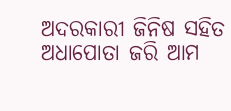ଅଦରକାରୀ ଜିନିଷ ସହିତ ଅଧାପୋତା ଜରି ଆମ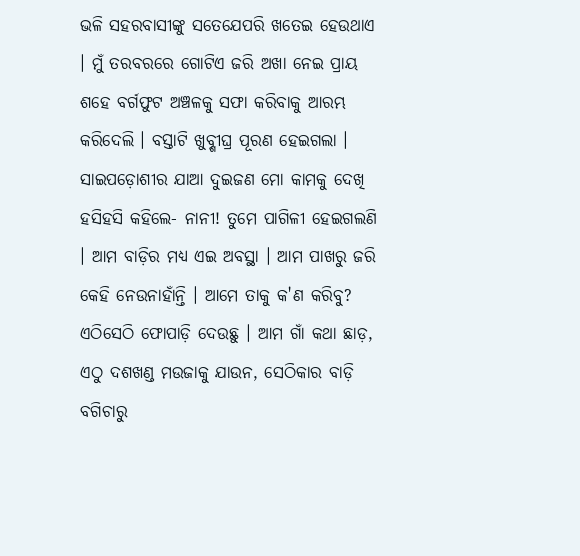ଭଳି ସହରବାସୀଙ୍କୁ ସତେଯେପରି ଖତେଇ ହେଉଥାଏ । ମୁଁ ତରବରରେ ଗୋଟିଏ ଜରି ଅଖା ନେଇ ପ୍ରାୟ ଶହେ ବର୍ଗଫୁଟ ଅଞ୍ଚଳକୁ ସଫା କରିବାକୁ ଆରମ୍ଭ କରିଦେଲି । ବସ୍ତାଟି ଖୁବ୍ଶୀଘ୍ର ପୂରଣ ହେଇଗଲା ।
ସାଇପଡ଼ୋଶୀର ଯାଆ ଦୁଇଜଣ ମୋ କାମକୁ ଦେଖି ହସିହସି କହିଲେ- ନାନୀ! ତୁମେ ପାଗିଳୀ ହେଇଗଲଣି । ଆମ ବାଡ଼ିର ମଧ୍ୟ ଏଇ ଅବସ୍ଥା । ଆମ ପାଖରୁ ଜରି କେହି ନେଉନାହାଁନ୍ତି । ଆମେ ତାକୁ କ'ଣ କରିବୁ? ଏଠିସେଠି ଫୋପାଡ଼ି ଦେଉଛୁ । ଆମ ଗାଁ କଥା ଛାଡ଼, ଏଠୁ ଦଶଖଣ୍ଡ ମଉଜାକୁ ଯାଉନ, ସେଠିକାର ବାଡ଼ି ବଗିଚାରୁ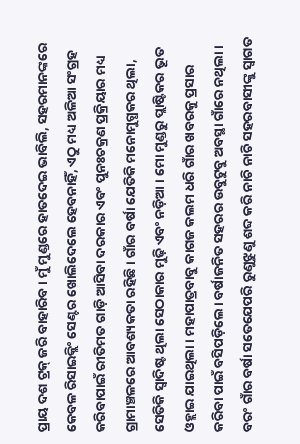ପ୍ରାୟ ଦଶ ଟ୍ରକ୍ ଜରି ବାହାରିବ । ମୁଁ ମୁଣ୍ଡରେ ହାତଦେଇ ଭାବିଲି, ସହରମାନଙ୍କରେ କେବଳ ରିସାଇକ୍ଲିଂ ସେଣ୍ଟର ଖୋଲିଦେଲେ ହେବନାହିଁ, ଏଠୁ ମଧ୍ୟ ଅଳିଆ ସଂଗ୍ରହ କରିବାପାଇଁ ରୀତିମତ ଗାଡ଼ି ଆସିବା ଦରକାର ଏବଂ ପୁନଃଚକ୍ରଣ ପ୍ରକ୍ରିୟାର ମଧ୍ୟ ଗ୍ରାମାଞ୍ଚଳରେ ଆବଶ୍ୟକତା ରହିଛି । ଗାଁର ବର୍ଷା ଯେତିକି ମନୋମୁଗ୍ଧକର ଥିଲା, ସେତିକି ସ୍ୱାଦିଷ୍ଟ ଥିଲା ସେଠାକାର ମୁଢ଼ି ଏବଂ ନଡ଼ିଆ । ମୋ ମୁଣ୍ଡରୁ ପ୍ଲାଷ୍ଟିକର ଭୂତ ଓହ୍ଲାଇ ଯାଇଥିଲା । ମହାପାତ୍ରବାବୁ କାଗଜ କଲମ ଧରି ଗାଁର ଖବରକୁ ପ୍ରସାର କରିବା ପାଇଁ ବସିପଡ଼ିଲେ। ବର୍ଷାଜନିତ ସହରର ଉବୁଟୁବୁ ଅବସ୍ଥା ଗାଁରେ ନଥିଲା । ବରଂ ଗାଁର ବର୍ଷା ସତେଯେପରି ରୁଣୁଝୁଣୁ ଶବ୍ଦ କରି ନାଚି ନାଚି ସହରବାସୀଙ୍କୁ ସ୍ୱାଗତ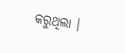କରୁଥିଲା ।